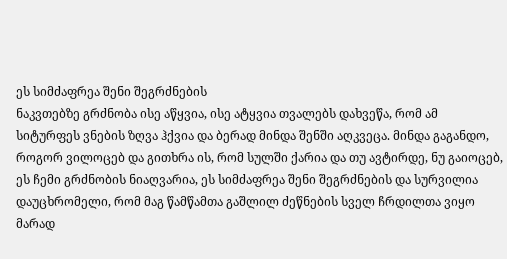ეს სიმძაფრეა შენი შეგრძნების
ნაკვთებზე გრძნობა ისე აწყვია, ისე ატყვია თვალებს დახვეწა, რომ ამ სიტურფეს ვნების ზღვა ჰქვია და ბერად მინდა შენში აღკვეცა. მინდა გაგანდო, როგორ ვილოცებ და გითხრა ის, რომ სულში ქარია და თუ ავტირდე, ნუ გაიოცებ, ეს ჩემი გრძნობის ნიაღვარია, ეს სიმძაფრეა შენი შეგრძნების და სურვილია დაუცხრომელი, რომ მაგ წამწამთა გაშლილ ძეწნების სველ ჩრდილთა ვიყო მარად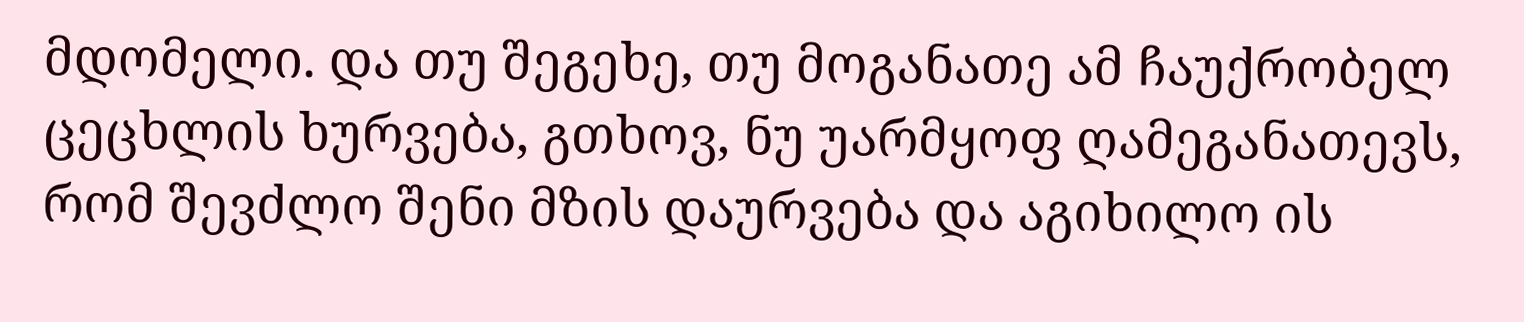მდომელი. და თუ შეგეხე, თუ მოგანათე ამ ჩაუქრობელ ცეცხლის ხურვება, გთხოვ, ნუ უარმყოფ ღამეგანათევს, რომ შევძლო შენი მზის დაურვება და აგიხილო ის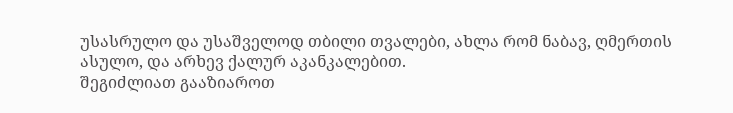უსასრულო და უსაშველოდ თბილი თვალები, ახლა რომ ნაბავ, ღმერთის ასულო, და არხევ ქალურ აკანკალებით.
შეგიძლიათ გააზიაროთ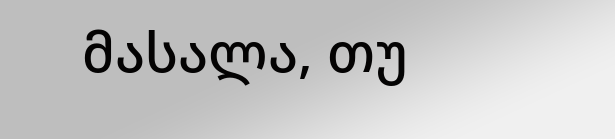მასალა, თუ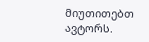მიუთითებთ ავტორს.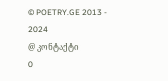© POETRY.GE 2013 - 2024
@ კონტაქტი
0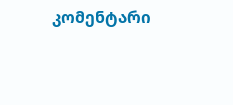კომენტარი